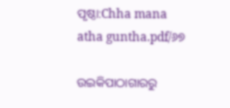ପୃଷ୍ଠା:Chha mana atha guntha.pdf/୬୭

ଉଇକିପାଠାଗାର‌ରୁ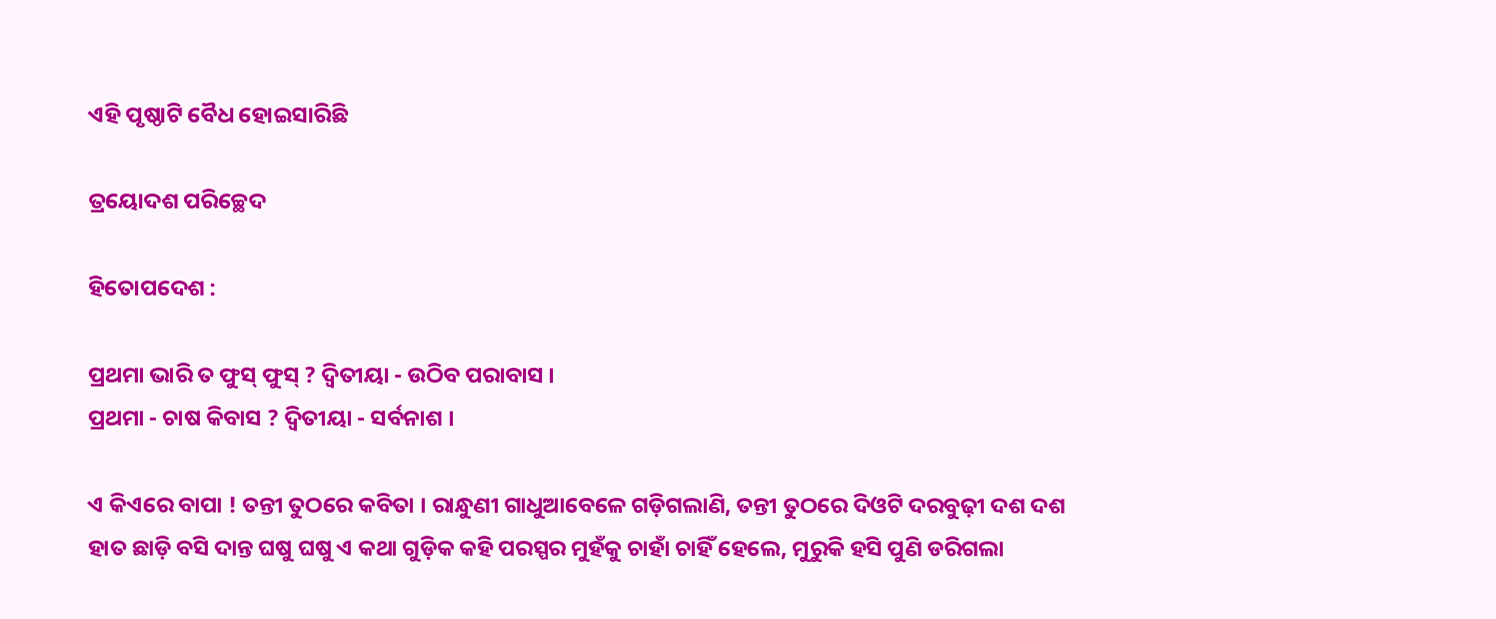ଏହି ପୃଷ୍ଠାଟି ବୈଧ ହୋଇସାରିଛି

ତ୍ରୟୋଦଶ ପରିଚ୍ଛେଦ

ହିତୋପଦେଶ :

ପ୍ରଥମା ଭାରି ତ ଫୁସ୍ ଫୁସ୍ ? ଦ୍ୱିତୀୟା - ଉଠିବ ପରାବାସ ।
ପ୍ରଥମା - ଚାଷ କିବାସ ? ଦ୍ୱିତୀୟା - ସର୍ବନାଶ ।

ଏ କିଏରେ ବାପା ! ତନ୍ତୀ ତୁଠରେ କବିତା । ରାନ୍ଧୁଣୀ ଗାଧୁଆବେଳେ ଗଡ଼ିଗଲାଣି, ତନ୍ତୀ ତୁଠରେ ଦିଓଟି ଦରବୁଢ଼ୀ ଦଶ ଦଶ ହାତ ଛାଡ଼ି ବସି ଦାନ୍ତ ଘଷୁ ଘଷୁ ଏ କଥା ଗୁଡ଼ିକ କହି ପରସ୍ପର ମୁହଁକୁ ଚାହାଁ ଚାହିଁ ହେଲେ, ମୁରୁକି ହସି ପୁଣି ଡରିଗଲା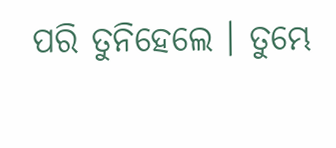ପରି ତୁନିହେଲେ । ତୁମ୍ଭେ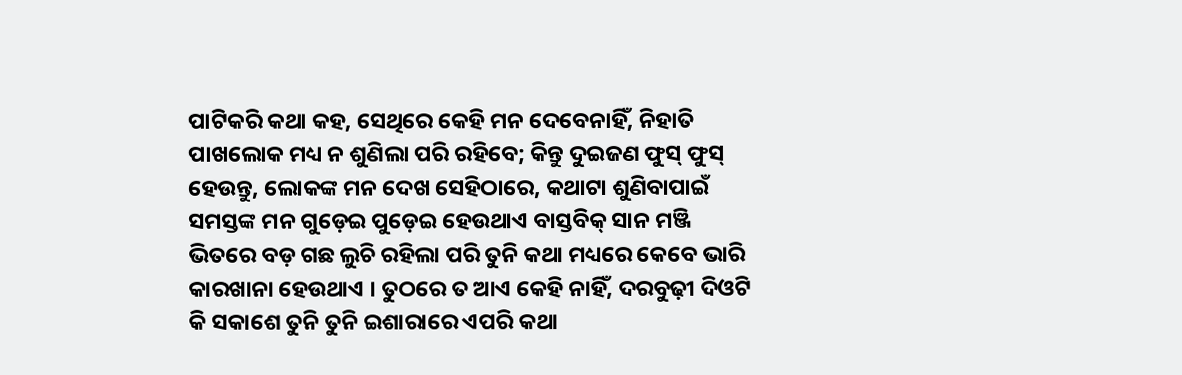ପାଟିକରି କଥା କହ, ସେଥିରେ କେହି ମନ ଦେବେନାହିଁ, ନିହାତି ପାଖଲୋକ ମଧ୍ୟ ନ ଶୁଣିଲା ପରି ରହିବେ; କିନ୍ତୁ ଦୁଇଜଣ ଫୁସ୍ ଫୁସ୍ ହେଉନ୍ତୁ, ଲୋକଙ୍କ ମନ ଦେଖ ସେହିଠାରେ, କଥାଟା ଶୁଣିବାପାଇଁ ସମସ୍ତଙ୍କ ମନ ଗୁଡ଼େଇ ପୁଡ଼େଇ ହେଉଥାଏ ବାସ୍ତବିକ୍ ସାନ ମଞ୍ଜି ଭିତରେ ବଡ଼ ଗଛ ଲୁଚି ରହିଲା ପରି ତୁନି କଥା ମଧ୍ୟରେ କେବେ ଭାରି କାରଖାନା ହେଉଥାଏ । ତୁଠରେ ତ ଆଏ କେହି ନାହିଁ, ଦରବୁଢ଼ୀ ଦିଓଟି କି ସକାଶେ ତୁନି ତୁନି ଇଶାରାରେ ଏପରି କଥା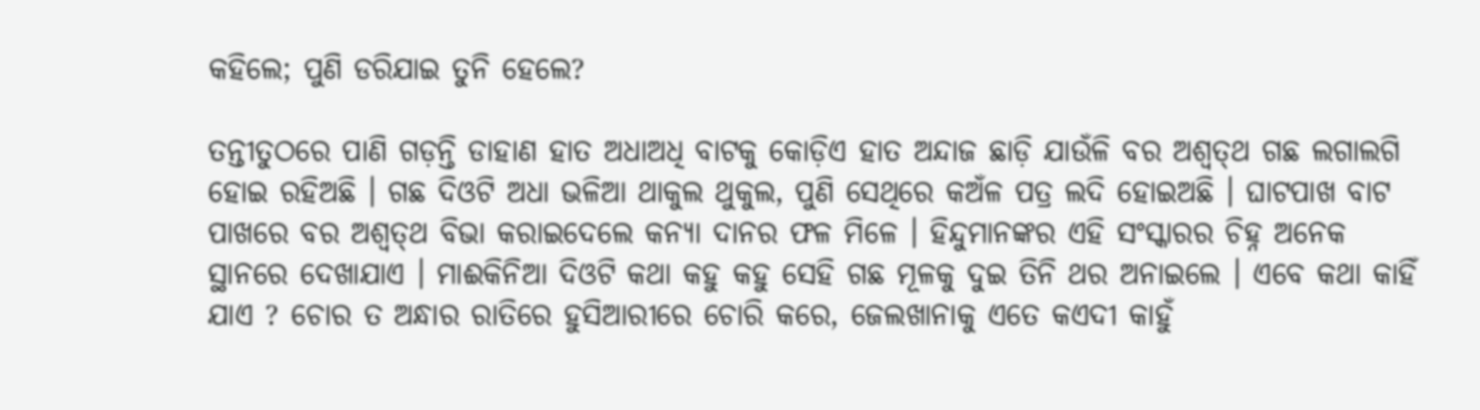କହିଲେ; ପୁଣି ଡରିଯାଇ ତୁନି ହେଲେ?

ତନ୍ତୀତୁଠରେ ପାଣି ଗଡ଼ନ୍ତି ଡାହାଣ ହାତ ଅଧାଅଧି ବାଟକୁ କୋଡ଼ିଏ ହାତ ଅନ୍ଦାଜ ଛାଡ଼ି ଯାଉଁଳି ବର ଅଶ୍ୱତ୍‌ଥ ଗଛ ଲଗାଲଗି ହୋଇ ରହିଅଛି । ଗଛ ଦିଓଟି ଅଧା ଭଳିଆ ଥାକୁଲ ଥୁକୁଲ, ପୁଣି ସେଥିରେ କଅଁଳ ପତ୍ର ଲଦି ହୋଇଅଛି । ଘାଟପାଖ ବାଟ ପାଖରେ ବର ଅଶ୍ୱତ୍‌ଥ ବିଭା କରାଇଦେଲେ କନ୍ୟା ଦାନର ଫଳ ମିଳେ । ହିନ୍ଦୁମାନଙ୍କର ଏହି ସଂସ୍କାରର ଚିହ୍ନ ଅନେକ ସ୍ଥାନରେ ଦେଖାଯାଏ । ମାଈକିନିଆ ଦିଓଟି କଥା କହୁ କହୁ ସେହି ଗଛ ମୂଳକୁ ଦୁଇ ତିନି ଥର ଅନାଇଲେ । ଏବେ କଥା କାହିଁ ଯାଏ ? ଚୋର ତ ଅନ୍ଧାର ରାତିରେ ହୁସିଆରୀରେ ଚୋରି କରେ, ଜେଲଖାନାକୁ ଏତେ କଏଦୀ କାହୁଁ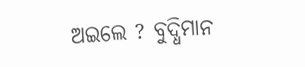ଅଇଲେ ? ବୁଦ୍ଧିମାନ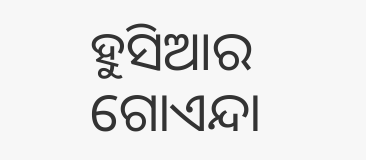ହୁସିଆର ଗୋଏନ୍ଦା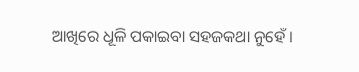ଆଖିରେ ଧୂଳି ପକାଇବା ସହଜକଥା ନୁହେଁ ।